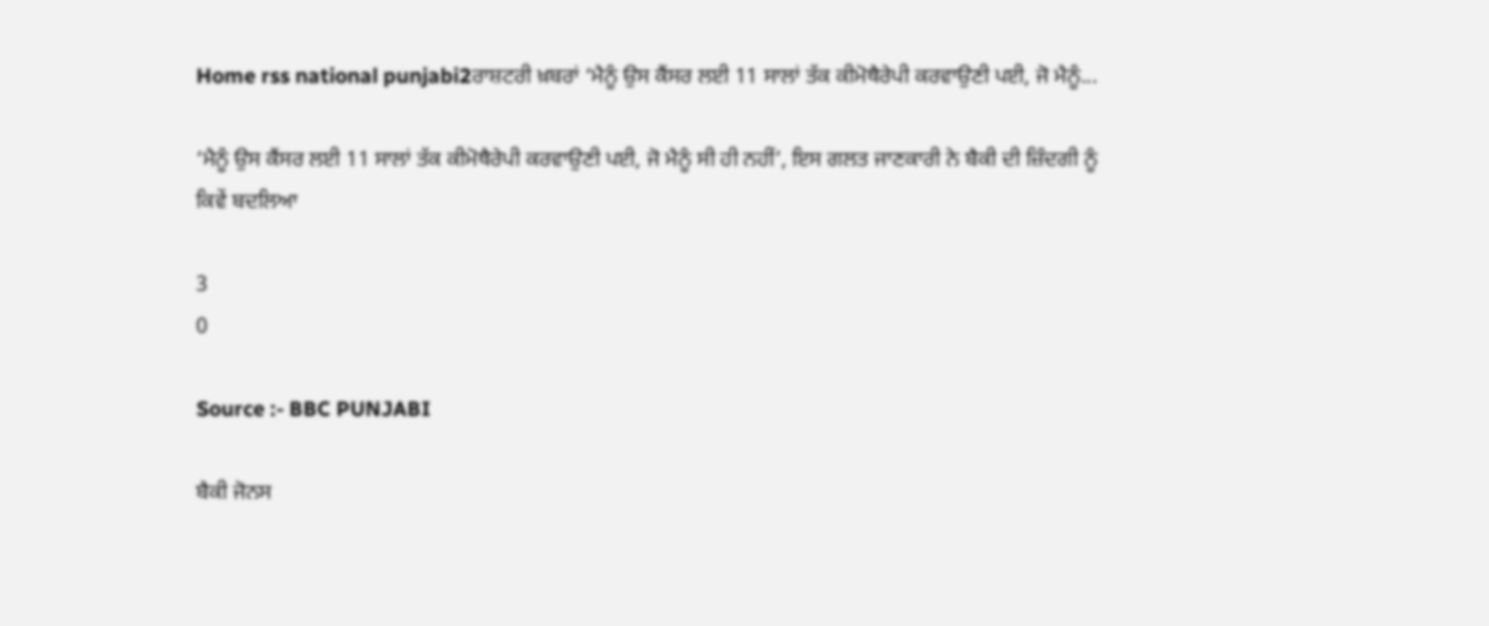Home rss national punjabi2ਰਾਸ਼ਟਰੀ ਖ਼ਬਰਾਂ ‘ਮੈਨੂੰ ਉਸ ਕੈਂਸਰ ਲਈ 11 ਸਾਲਾਂ ਤੱਕ ਕੀਮੋਥੈਰੇਪੀ ਕਰਵਾਉਣੀ ਪਈ, ਜੋ ਮੈਨੂੰ...

‘ਮੈਨੂੰ ਉਸ ਕੈਂਸਰ ਲਈ 11 ਸਾਲਾਂ ਤੱਕ ਕੀਮੋਥੈਰੇਪੀ ਕਰਵਾਉਣੀ ਪਈ, ਜੋ ਮੈਨੂੰ ਸੀ ਹੀ ਨਹੀਂ’, ਇਸ ਗਲਤ ਜਾਣਕਾਰੀ ਨੇ ਬੈਕੀ ਦੀ ਜ਼ਿੰਦਗੀ ਨੂੰ ਕਿਵੇਂ ਬਦਲਿਆ

3
0

Source :- BBC PUNJABI

ਬੈਕੀ ਜੋਨਸ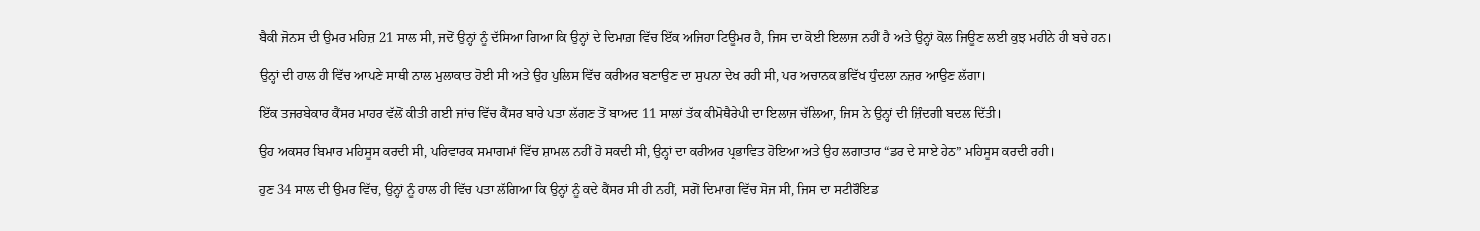ਬੈਕੀ ਜੋਨਸ ਦੀ ਉਮਰ ਮਹਿਜ਼ 21 ਸਾਲ ਸੀ, ਜਦੋਂ ਉਨ੍ਹਾਂ ਨੂੰ ਦੱਸਿਆ ਗਿਆ ਕਿ ਉਨ੍ਹਾਂ ਦੇ ਦਿਮਾਗ਼ ਵਿੱਚ ਇੱਕ ਅਜਿਹਾ ਟਿਊਮਰ ਹੈ, ਜਿਸ ਦਾ ਕੋਈ ਇਲਾਜ ਨਹੀਂ ਹੈ ਅਤੇ ਉਨ੍ਹਾਂ ਕੋਲ ਜਿਊਣ ਲਈ ਕੁਝ ਮਹੀਨੇ ਹੀ ਬਚੇ ਹਨ।

ਉਨ੍ਹਾਂ ਦੀ ਹਾਲ ਹੀ ਵਿੱਚ ਆਪਣੇ ਸਾਥੀ ਨਾਲ ਮੁਲਾਕਾਤ ਹੋਈ ਸੀ ਅਤੇ ਉਹ ਪੁਲਿਸ ਵਿੱਚ ਕਰੀਅਰ ਬਣਾਉਣ ਦਾ ਸੁਪਨਾ ਦੇਖ ਰਹੀ ਸੀ, ਪਰ ਅਚਾਨਕ ਭਵਿੱਖ ਧੁੰਦਲਾ ਨਜ਼ਰ ਆਉਣ ਲੱਗਾ।

ਇੱਕ ਤਜਰਬੇਕਾਰ ਕੈਂਸਰ ਮਾਹਰ ਵੱਲੋਂ ਕੀਤੀ ਗਈ ਜਾਂਚ ਵਿੱਚ ਕੈਂਸਰ ਬਾਰੇ ਪਤਾ ਲੱਗਣ ਤੋਂ ਬਾਅਦ 11 ਸਾਲਾਂ ਤੱਕ ਕੀਮੋਥੈਰੇਪੀ ਦਾ ਇਲਾਜ ਚੱਲਿਆ, ਜਿਸ ਨੇ ਉਨ੍ਹਾਂ ਦੀ ਜ਼ਿੰਦਗੀ ਬਦਲ ਦਿੱਤੀ।

ਉਹ ਅਕਸਰ ਬਿਮਾਰ ਮਹਿਸੂਸ ਕਰਦੀ ਸੀ, ਪਰਿਵਾਰਕ ਸਮਾਗਮਾਂ ਵਿੱਚ ਸ਼ਾਮਲ ਨਹੀਂ ਹੋ ਸਕਦੀ ਸੀ, ਉਨ੍ਹਾਂ ਦਾ ਕਰੀਅਰ ਪ੍ਰਭਾਵਿਤ ਹੋਇਆ ਅਤੇ ਉਹ ਲਗਾਤਾਰ “ਡਰ ਦੇ ਸਾਏ ਹੇਠ” ਮਹਿਸੂਸ ਕਰਦੀ ਰਹੀ।

ਹੁਣ 34 ਸਾਲ ਦੀ ਉਮਰ ਵਿੱਚ, ਉਨ੍ਹਾਂ ਨੂੰ ਹਾਲ ਹੀ ਵਿੱਚ ਪਤਾ ਲੱਗਿਆ ਕਿ ਉਨ੍ਹਾਂ ਨੂੰ ਕਦੇ ਕੈਂਸਰ ਸੀ ਹੀ ਨਹੀਂ, ਸਗੋਂ ਦਿਮਾਗ ਵਿੱਚ ਸੋਜ ਸੀ, ਜਿਸ ਦਾ ਸਟੀਰੌਇਡ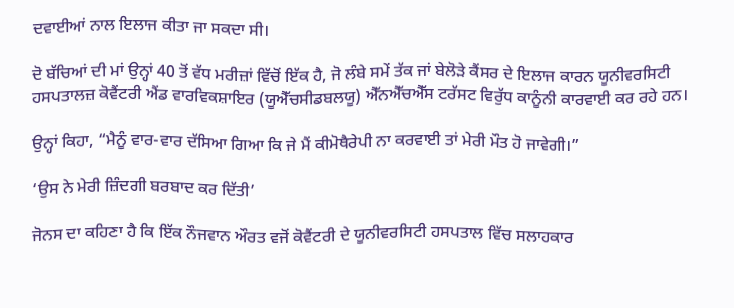ਦਵਾਈਆਂ ਨਾਲ ਇਲਾਜ ਕੀਤਾ ਜਾ ਸਕਦਾ ਸੀ।

ਦੋ ਬੱਚਿਆਂ ਦੀ ਮਾਂ ਉਨ੍ਹਾਂ 40 ਤੋਂ ਵੱਧ ਮਰੀਜ਼ਾਂ ਵਿੱਚੋਂ ਇੱਕ ਹੈ, ਜੋ ਲੰਬੇ ਸਮੇਂ ਤੱਕ ਜਾਂ ਬੇਲੋੜੇ ਕੈਂਸਰ ਦੇ ਇਲਾਜ ਕਾਰਨ ਯੂਨੀਵਰਸਿਟੀ ਹਸਪਤਾਲਜ਼ ਕੋਵੈਂਟਰੀ ਐਂਡ ਵਾਰਵਿਕਸ਼ਾਇਰ (ਯੂਐੱਚਸੀਡਬਲਯੂ) ਐੱਨਐੱਚਐੱਸ ਟਰੱਸਟ ਵਿਰੁੱਧ ਕਾਨੂੰਨੀ ਕਾਰਵਾਈ ਕਰ ਰਹੇ ਹਨ।

ਉਨ੍ਹਾਂ ਕਿਹਾ, “ਮੈਨੂੰ ਵਾਰ-ਵਾਰ ਦੱਸਿਆ ਗਿਆ ਕਿ ਜੇ ਮੈਂ ਕੀਮੋਥੈਰੇਪੀ ਨਾ ਕਰਵਾਈ ਤਾਂ ਮੇਰੀ ਮੌਤ ਹੋ ਜਾਵੇਗੀ।”

‘ਉਸ ਨੇ ਮੇਰੀ ਜ਼ਿੰਦਗੀ ਬਰਬਾਦ ਕਰ ਦਿੱਤੀ’

ਜੋਨਸ ਦਾ ਕਹਿਣਾ ਹੈ ਕਿ ਇੱਕ ਨੌਜਵਾਨ ਔਰਤ ਵਜੋਂ ਕੋਵੈਂਟਰੀ ਦੇ ਯੂਨੀਵਰਸਿਟੀ ਹਸਪਤਾਲ ਵਿੱਚ ਸਲਾਹਕਾਰ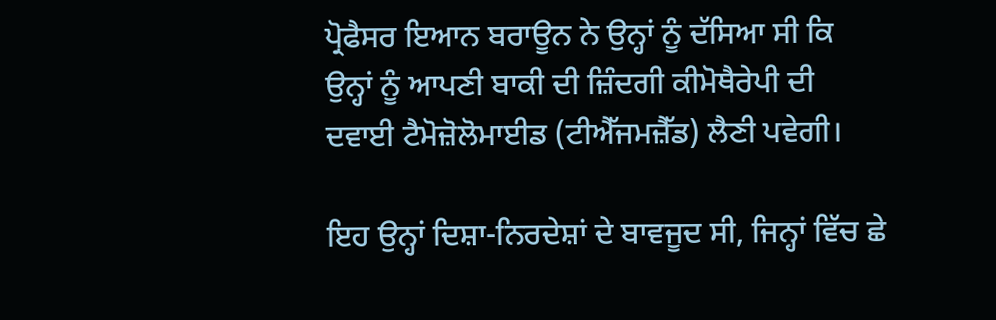ਪ੍ਰੋਫੈਸਰ ਇਆਨ ਬਰਾਊਨ ਨੇ ਉਨ੍ਹਾਂ ਨੂੰ ਦੱਸਿਆ ਸੀ ਕਿ ਉਨ੍ਹਾਂ ਨੂੰ ਆਪਣੀ ਬਾਕੀ ਦੀ ਜ਼ਿੰਦਗੀ ਕੀਮੋਥੈਰੇਪੀ ਦੀ ਦਵਾਈ ਟੈਮੋਜ਼ੋਲੋਮਾਈਡ (ਟੀਐੱਜਮਜ਼ੈੱਡ) ਲੈਣੀ ਪਵੇਗੀ।

ਇਹ ਉਨ੍ਹਾਂ ਦਿਸ਼ਾ-ਨਿਰਦੇਸ਼ਾਂ ਦੇ ਬਾਵਜੂਦ ਸੀ, ਜਿਨ੍ਹਾਂ ਵਿੱਚ ਛੇ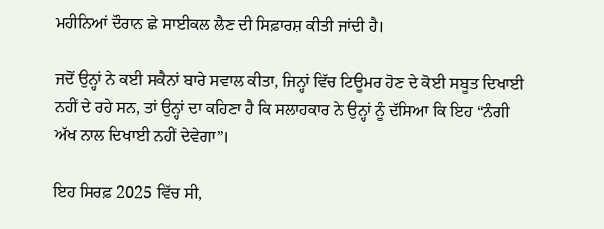ਮਹੀਨਿਆਂ ਦੌਰਾਨ ਛੇ ਸਾਈਕਲ ਲੈਣ ਦੀ ਸਿਫ਼ਾਰਸ਼ ਕੀਤੀ ਜਾਂਦੀ ਹੈ।

ਜਦੋਂ ਉਨ੍ਹਾਂ ਨੇ ਕਈ ਸਕੈਨਾਂ ਬਾਰੇ ਸਵਾਲ ਕੀਤਾ, ਜਿਨ੍ਹਾਂ ਵਿੱਚ ਟਿਊਮਰ ਹੋਣ ਦੇ ਕੋਈ ਸਬੂਤ ਦਿਖਾਈ ਨਹੀਂ ਦੇ ਰਹੇ ਸਨ, ਤਾਂ ਉਨ੍ਹਾਂ ਦਾ ਕਹਿਣਾ ਹੈ ਕਿ ਸਲਾਹਕਾਰ ਨੇ ਉਨ੍ਹਾਂ ਨੂੰ ਦੱਸਿਆ ਕਿ ਇਹ “ਨੰਗੀ ਅੱਖ ਨਾਲ ਦਿਖਾਈ ਨਹੀਂ ਦੇਵੇਗਾ”।

ਇਹ ਸਿਰਫ਼ 2025 ਵਿੱਚ ਸੀ,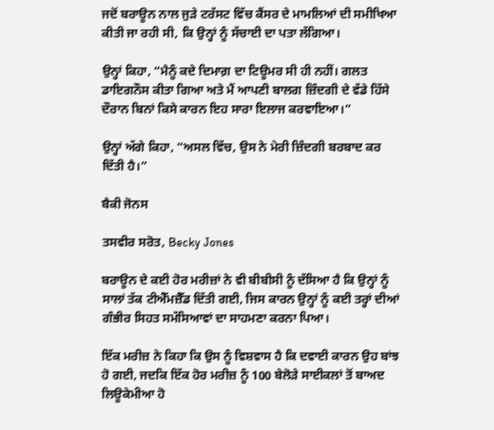ਜਦੋਂ ਬਰਾਊਨ ਨਾਲ ਜੁੜੇ ਟਰੱਸਟ ਵਿੱਚ ਕੈਂਸਰ ਦੇ ਮਾਮਲਿਆਂ ਦੀ ਸਮੀਖਿਆ ਕੀਤੀ ਜਾ ਰਹੀ ਸੀ, ਕਿ ਉਨ੍ਹਾਂ ਨੂੰ ਸੱਚਾਈ ਦਾ ਪਤਾ ਲੱਗਿਆ।

ਉਨ੍ਹਾਂ ਕਿਹਾ, “ਮੈਨੂੰ ਕਦੇ ਦਿਮਾਗ਼ ਦਾ ਟਿਊਮਰ ਸੀ ਹੀ ਨਹੀਂ। ਗਲਤ ਡਾਇਗਨੌਸ ਕੀਤਾ ਗਿਆ ਅਤੇ ਮੈਂ ਆਪਣੀ ਬਾਲਗ ਜ਼ਿੰਦਗੀ ਦੇ ਵੱਡੇ ਹਿੱਸੇ ਦੌਰਾਨ ਬਿਨਾਂ ਕਿਸੇ ਕਾਰਨ ਇਹ ਸਾਰਾ ਇਲਾਜ ਕਰਵਾਇਆ।”

ਉਨ੍ਹਾਂ ਅੱਗੇ ਕਿਹਾ, “ਅਸਲ ਵਿੱਚ, ਉਸ ਨੇ ਮੇਰੀ ਜ਼ਿੰਦਗੀ ਬਰਬਾਦ ਕਰ ਦਿੱਤੀ ਹੈ।”

ਬੈਕੀ ਜੋਨਸ

ਤਸਵੀਰ ਸਰੋਤ, Becky Jones

ਬਰਾਊਨ ਦੇ ਕਈ ਹੋਰ ਮਰੀਜ਼ਾਂ ਨੇ ਵੀ ਬੀਬੀਸੀ ਨੂੰ ਦੱਸਿਆ ਹੈ ਕਿ ਉਨ੍ਹਾਂ ਨੂੰ ਸਾਲਾਂ ਤੱਕ ਟੀਐੱਮਜ਼ੈੱਡ ਦਿੱਤੀ ਗਈ, ਜਿਸ ਕਾਰਨ ਉਨ੍ਹਾਂ ਨੂੰ ਕਈ ਤਰ੍ਹਾਂ ਦੀਆਂ ਗੰਭੀਰ ਸਿਹਤ ਸਮੱਸਿਆਵਾਂ ਦਾ ਸਾਹਮਣਾ ਕਰਨਾ ਪਿਆ।

ਇੱਕ ਮਰੀਜ਼ ਨੇ ਕਿਹਾ ਕਿ ਉਸ ਨੂੰ ਵਿਸ਼ਵਾਸ ਹੈ ਕਿ ਦਵਾਈ ਕਾਰਨ ਉਹ ਬਾਂਝ ਹੋ ਗਈ, ਜਦਕਿ ਇੱਕ ਹੋਰ ਮਰੀਜ਼ ਨੂੰ 100 ਬੇਲੋੜੇ ਸਾਈਕਲਾਂ ਤੋਂ ਬਾਅਦ ਲਿਊਕੇਮੀਆ ਹੋ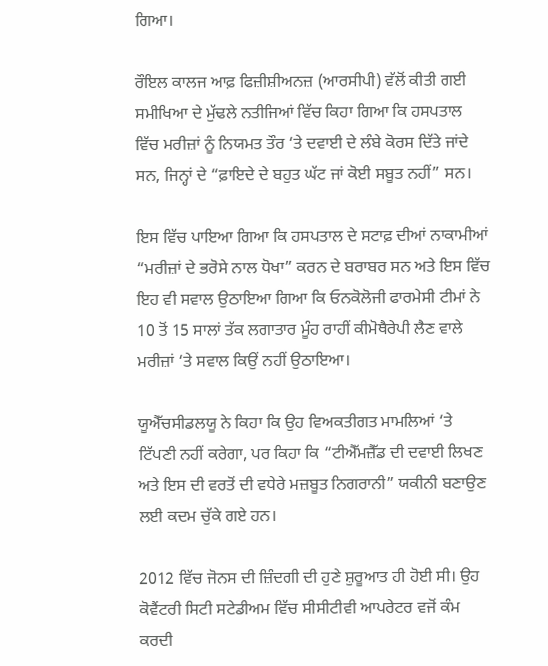ਗਿਆ।

ਰੌਇਲ ਕਾਲਜ ਆਫ਼ ਫਿਜ਼ੀਸ਼ੀਅਨਜ਼ (ਆਰਸੀਪੀ) ਵੱਲੋਂ ਕੀਤੀ ਗਈ ਸਮੀਖਿਆ ਦੇ ਮੁੱਢਲੇ ਨਤੀਜਿਆਂ ਵਿੱਚ ਕਿਹਾ ਗਿਆ ਕਿ ਹਸਪਤਾਲ ਵਿੱਚ ਮਰੀਜ਼ਾਂ ਨੂੰ ਨਿਯਮਤ ਤੌਰ ‘ਤੇ ਦਵਾਈ ਦੇ ਲੰਬੇ ਕੋਰਸ ਦਿੱਤੇ ਜਾਂਦੇ ਸਨ, ਜਿਨ੍ਹਾਂ ਦੇ “ਫ਼ਾਇਦੇ ਦੇ ਬਹੁਤ ਘੱਟ ਜਾਂ ਕੋਈ ਸਬੂਤ ਨਹੀਂ” ਸਨ।

ਇਸ ਵਿੱਚ ਪਾਇਆ ਗਿਆ ਕਿ ਹਸਪਤਾਲ ਦੇ ਸਟਾਫ਼ ਦੀਆਂ ਨਾਕਾਮੀਆਂ “ਮਰੀਜ਼ਾਂ ਦੇ ਭਰੋਸੇ ਨਾਲ ਧੋਖਾ” ਕਰਨ ਦੇ ਬਰਾਬਰ ਸਨ ਅਤੇ ਇਸ ਵਿੱਚ ਇਹ ਵੀ ਸਵਾਲ ਉਠਾਇਆ ਗਿਆ ਕਿ ਓਨਕੋਲੋਜੀ ਫਾਰਮੇਸੀ ਟੀਮਾਂ ਨੇ 10 ਤੋਂ 15 ਸਾਲਾਂ ਤੱਕ ਲਗਾਤਾਰ ਮੂੰਹ ਰਾਹੀਂ ਕੀਮੋਥੈਰੇਪੀ ਲੈਣ ਵਾਲੇ ਮਰੀਜ਼ਾਂ ‘ਤੇ ਸਵਾਲ ਕਿਉਂ ਨਹੀਂ ਉਠਾਇਆ।

ਯੂਐੱਚਸੀਡਲਯੂ ਨੇ ਕਿਹਾ ਕਿ ਉਹ ਵਿਅਕਤੀਗਤ ਮਾਮਲਿਆਂ ‘ਤੇ ਟਿੱਪਣੀ ਨਹੀਂ ਕਰੇਗਾ, ਪਰ ਕਿਹਾ ਕਿ “ਟੀਐੱਮਜ਼ੈੱਡ ਦੀ ਦਵਾਈ ਲਿਖਣ ਅਤੇ ਇਸ ਦੀ ਵਰਤੋਂ ਦੀ ਵਧੇਰੇ ਮਜ਼ਬੂਤ ਨਿਗਰਾਨੀ” ਯਕੀਨੀ ਬਣਾਉਣ ਲਈ ਕਦਮ ਚੁੱਕੇ ਗਏ ਹਨ।

2012 ਵਿੱਚ ਜੋਨਸ ਦੀ ਜ਼ਿੰਦਗੀ ਦੀ ਹੁਣੇ ਸ਼ੁਰੂਆਤ ਹੀ ਹੋਈ ਸੀ। ਉਹ ਕੋਵੈਂਟਰੀ ਸਿਟੀ ਸਟੇਡੀਅਮ ਵਿੱਚ ਸੀਸੀਟੀਵੀ ਆਪਰੇਟਰ ਵਜੋਂ ਕੰਮ ਕਰਦੀ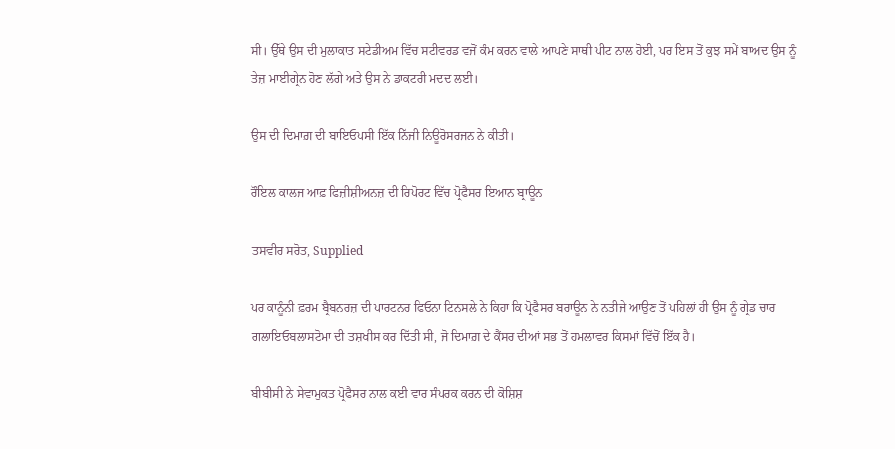ਸੀ। ਉੱਥੇ ਉਸ ਦੀ ਮੁਲਾਕਾਤ ਸਟੇਡੀਅਮ ਵਿੱਚ ਸਟੀਵਰਡ ਵਜੋਂ ਕੰਮ ਕਰਨ ਵਾਲੇ ਆਪਣੇ ਸਾਥੀ ਪੀਟ ਨਾਲ ਹੋਈ, ਪਰ ਇਸ ਤੋਂ ਕੁਝ ਸਮੇਂ ਬਾਅਦ ਉਸ ਨੂੰ ਤੇਜ਼ ਮਾਈਗ੍ਰੇਨ ਹੋਣ ਲੱਗੇ ਅਤੇ ਉਸ ਨੇ ਡਾਕਟਰੀ ਮਦਦ ਲਈ।

ਉਸ ਦੀ ਦਿਮਾਗ਼ ਦੀ ਬਾਇਓਪਸੀ ਇੱਕ ਨਿੱਜੀ ਨਿਊਰੋਸਰਜਨ ਨੇ ਕੀਤੀ।

ਰੌਇਲ ਕਾਲਜ ਆਫ਼ ਫਿਜ਼ੀਸ਼ੀਅਨਜ਼ ਦੀ ਰਿਪੋਰਟ ਵਿੱਚ ਪ੍ਰੋਫੈਸਰ ਇਆਨ ਬ੍ਰਾਊਨ

ਤਸਵੀਰ ਸਰੋਤ, Supplied

ਪਰ ਕਾਨੂੰਨੀ ਫ਼ਰਮ ਬ੍ਰੈਬਨਰਜ਼ ਦੀ ਪਾਰਟਨਰ ਫਿਓਨਾ ਟਿਨਸਲੇ ਨੇ ਕਿਹਾ ਕਿ ਪ੍ਰੋਫੈਸਰ ਬਰਾਊਨ ਨੇ ਨਤੀਜੇ ਆਉਣ ਤੋਂ ਪਹਿਲਾਂ ਹੀ ਉਸ ਨੂੰ ਗ੍ਰੇਡ ਚਾਰ ਗਲਾਇਓਬਲਾਸਟੋਮਾ ਦੀ ਤਸ਼ਖੀਸ ਕਰ ਦਿੱਤੀ ਸੀ, ਜੋ ਦਿਮਾਗ਼ ਦੇ ਕੈਂਸਰ ਦੀਆਂ ਸਭ ਤੋਂ ਹਮਲਾਵਰ ਕਿਸਮਾਂ ਵਿੱਚੋਂ ਇੱਕ ਹੈ।

ਬੀਬੀਸੀ ਨੇ ਸੇਵਾਮੁਕਤ ਪ੍ਰੋਫੈਸਰ ਨਾਲ ਕਈ ਵਾਰ ਸੰਪਰਕ ਕਰਨ ਦੀ ਕੋਸ਼ਿਸ਼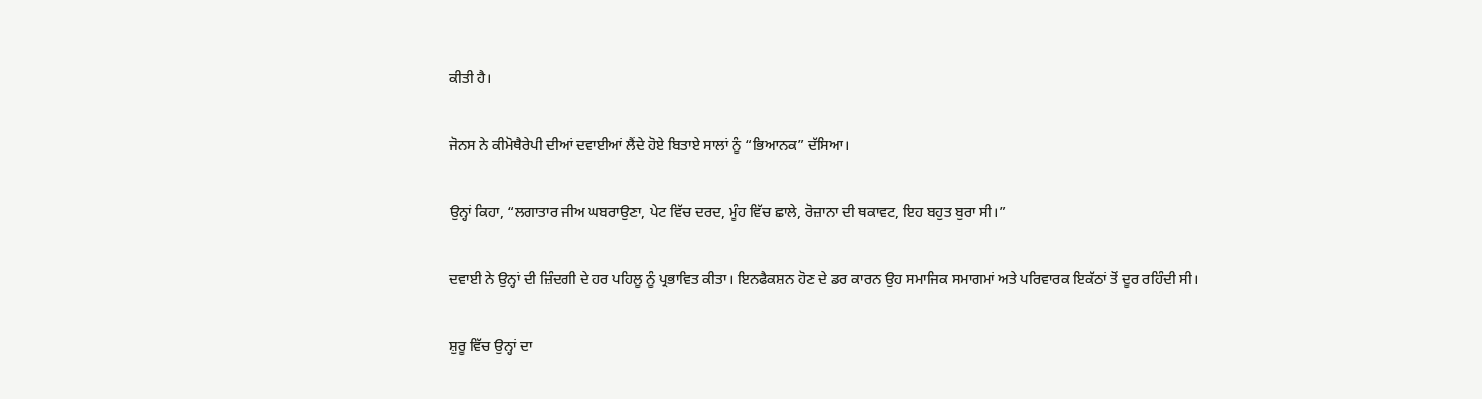ਕੀਤੀ ਹੈ।

ਜੋਨਸ ਨੇ ਕੀਮੋਥੈਰੇਪੀ ਦੀਆਂ ਦਵਾਈਆਂ ਲੈਂਦੇ ਹੋਏ ਬਿਤਾਏ ਸਾਲਾਂ ਨੂੰ “ਭਿਆਨਕ” ਦੱਸਿਆ।

ਉਨ੍ਹਾਂ ਕਿਹਾ, “ਲਗਾਤਾਰ ਜੀਅ ਘਬਰਾਉਣਾ, ਪੇਟ ਵਿੱਚ ਦਰਦ, ਮੂੰਹ ਵਿੱਚ ਛਾਲੇ, ਰੋਜ਼ਾਨਾ ਦੀ ਥਕਾਵਟ, ਇਹ ਬਹੁਤ ਬੁਰਾ ਸੀ।”

ਦਵਾਈ ਨੇ ਉਨ੍ਹਾਂ ਦੀ ਜ਼ਿੰਦਗੀ ਦੇ ਹਰ ਪਹਿਲੂ ਨੂੰ ਪ੍ਰਭਾਵਿਤ ਕੀਤਾ। ਇਨਫੈਕਸ਼ਨ ਹੋਣ ਦੇ ਡਰ ਕਾਰਨ ਉਹ ਸਮਾਜਿਕ ਸਮਾਗਮਾਂ ਅਤੇ ਪਰਿਵਾਰਕ ਇਕੱਠਾਂ ਤੋਂ ਦੂਰ ਰਹਿੰਦੀ ਸੀ।

ਸ਼ੁਰੂ ਵਿੱਚ ਉਨ੍ਹਾਂ ਦਾ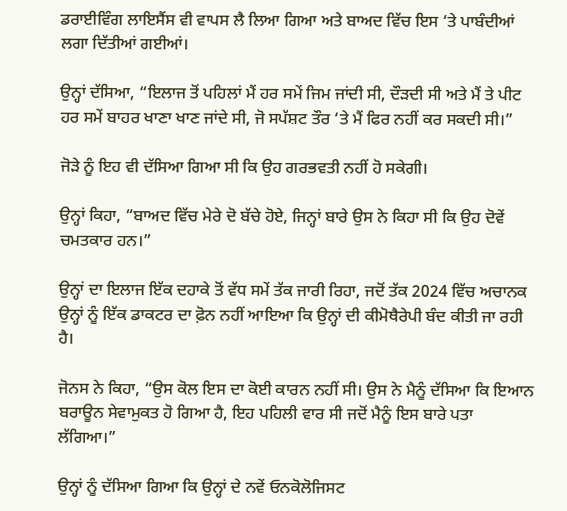ਡਰਾਈਵਿੰਗ ਲਾਇਸੈਂਸ ਵੀ ਵਾਪਸ ਲੈ ਲਿਆ ਗਿਆ ਅਤੇ ਬਾਅਦ ਵਿੱਚ ਇਸ ‘ਤੇ ਪਾਬੰਦੀਆਂ ਲਗਾ ਦਿੱਤੀਆਂ ਗਈਆਂ।

ਉਨ੍ਹਾਂ ਦੱਸਿਆ, “ਇਲਾਜ ਤੋਂ ਪਹਿਲਾਂ ਮੈਂ ਹਰ ਸਮੇਂ ਜਿਮ ਜਾਂਦੀ ਸੀ, ਦੌੜਦੀ ਸੀ ਅਤੇ ਮੈਂ ਤੇ ਪੀਟ ਹਰ ਸਮੇਂ ਬਾਹਰ ਖਾਣਾ ਖਾਣ ਜਾਂਦੇ ਸੀ, ਜੋ ਸਪੱਸ਼ਟ ਤੌਰ ‘ਤੇ ਮੈਂ ਫਿਰ ਨਹੀਂ ਕਰ ਸਕਦੀ ਸੀ।”

ਜੋੜੇ ਨੂੰ ਇਹ ਵੀ ਦੱਸਿਆ ਗਿਆ ਸੀ ਕਿ ਉਹ ਗਰਭਵਤੀ ਨਹੀਂ ਹੋ ਸਕੇਗੀ।

ਉਨ੍ਹਾਂ ਕਿਹਾ, “ਬਾਅਦ ਵਿੱਚ ਮੇਰੇ ਦੋ ਬੱਚੇ ਹੋਏ, ਜਿਨ੍ਹਾਂ ਬਾਰੇ ਉਸ ਨੇ ਕਿਹਾ ਸੀ ਕਿ ਉਹ ਦੋਵੇਂ ਚਮਤਕਾਰ ਹਨ।”

ਉਨ੍ਹਾਂ ਦਾ ਇਲਾਜ ਇੱਕ ਦਹਾਕੇ ਤੋਂ ਵੱਧ ਸਮੇਂ ਤੱਕ ਜਾਰੀ ਰਿਹਾ, ਜਦੋਂ ਤੱਕ 2024 ਵਿੱਚ ਅਚਾਨਕ ਉਨ੍ਹਾਂ ਨੂੰ ਇੱਕ ਡਾਕਟਰ ਦਾ ਫ਼ੋਨ ਨਹੀਂ ਆਇਆ ਕਿ ਉਨ੍ਹਾਂ ਦੀ ਕੀਮੋਥੈਰੇਪੀ ਬੰਦ ਕੀਤੀ ਜਾ ਰਹੀ ਹੈ।

ਜੋਨਸ ਨੇ ਕਿਹਾ, “ਉਸ ਕੋਲ ਇਸ ਦਾ ਕੋਈ ਕਾਰਨ ਨਹੀਂ ਸੀ। ਉਸ ਨੇ ਮੈਨੂੰ ਦੱਸਿਆ ਕਿ ਇਆਨ ਬਰਾਊਨ ਸੇਵਾਮੁਕਤ ਹੋ ਗਿਆ ਹੈ, ਇਹ ਪਹਿਲੀ ਵਾਰ ਸੀ ਜਦੋਂ ਮੈਨੂੰ ਇਸ ਬਾਰੇ ਪਤਾ ਲੱਗਿਆ।”

ਉਨ੍ਹਾਂ ਨੂੰ ਦੱਸਿਆ ਗਿਆ ਕਿ ਉਨ੍ਹਾਂ ਦੇ ਨਵੇਂ ਓਨਕੋਲੋਜਿਸਟ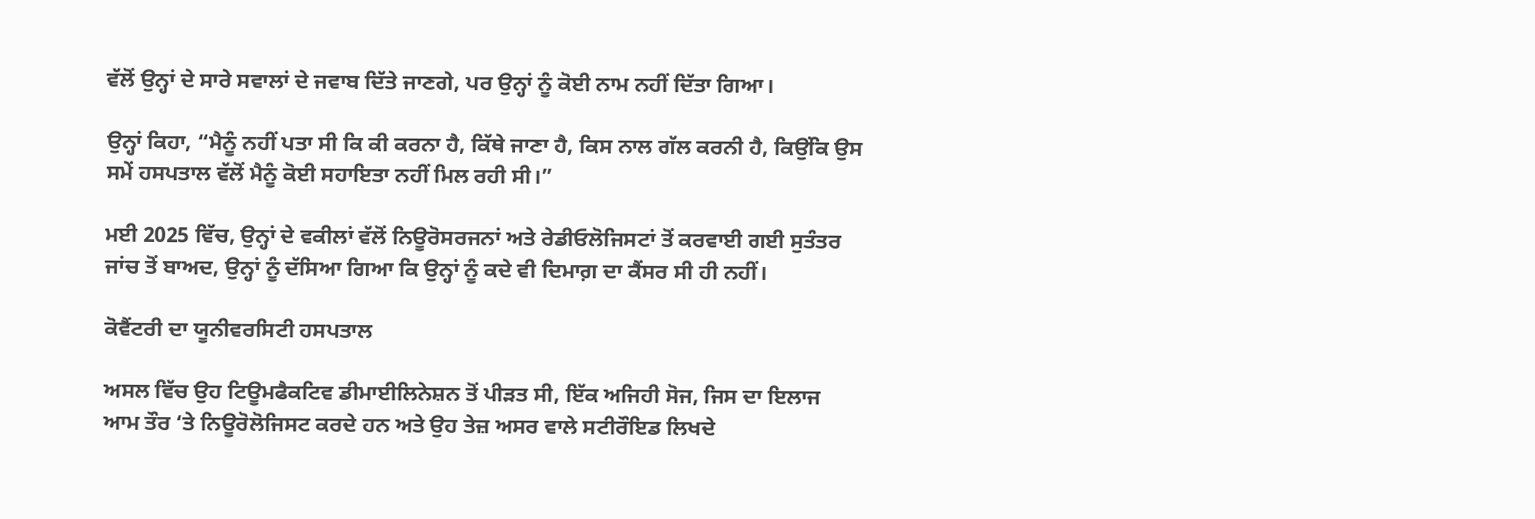ਵੱਲੋਂ ਉਨ੍ਹਾਂ ਦੇ ਸਾਰੇ ਸਵਾਲਾਂ ਦੇ ਜਵਾਬ ਦਿੱਤੇ ਜਾਣਗੇ, ਪਰ ਉਨ੍ਹਾਂ ਨੂੰ ਕੋਈ ਨਾਮ ਨਹੀਂ ਦਿੱਤਾ ਗਿਆ।

ਉਨ੍ਹਾਂ ਕਿਹਾ, “ਮੈਨੂੰ ਨਹੀਂ ਪਤਾ ਸੀ ਕਿ ਕੀ ਕਰਨਾ ਹੈ, ਕਿੱਥੇ ਜਾਣਾ ਹੈ, ਕਿਸ ਨਾਲ ਗੱਲ ਕਰਨੀ ਹੈ, ਕਿਉਂਕਿ ਉਸ ਸਮੇਂ ਹਸਪਤਾਲ ਵੱਲੋਂ ਮੈਨੂੰ ਕੋਈ ਸਹਾਇਤਾ ਨਹੀਂ ਮਿਲ ਰਹੀ ਸੀ।”

ਮਈ 2025 ਵਿੱਚ, ਉਨ੍ਹਾਂ ਦੇ ਵਕੀਲਾਂ ਵੱਲੋਂ ਨਿਊਰੋਸਰਜਨਾਂ ਅਤੇ ਰੇਡੀਓਲੋਜਿਸਟਾਂ ਤੋਂ ਕਰਵਾਈ ਗਈ ਸੁਤੰਤਰ ਜਾਂਚ ਤੋਂ ਬਾਅਦ, ਉਨ੍ਹਾਂ ਨੂੰ ਦੱਸਿਆ ਗਿਆ ਕਿ ਉਨ੍ਹਾਂ ਨੂੰ ਕਦੇ ਵੀ ਦਿਮਾਗ਼ ਦਾ ਕੈਂਸਰ ਸੀ ਹੀ ਨਹੀਂ।

ਕੋਵੈਂਟਰੀ ਦਾ ਯੂਨੀਵਰਸਿਟੀ ਹਸਪਤਾਲ

ਅਸਲ ਵਿੱਚ ਉਹ ਟਿਊਮਫੈਕਟਿਵ ਡੀਮਾਈਲਿਨੇਸ਼ਨ ਤੋਂ ਪੀੜਤ ਸੀ, ਇੱਕ ਅਜਿਹੀ ਸੋਜ, ਜਿਸ ਦਾ ਇਲਾਜ ਆਮ ਤੌਰ ‘ਤੇ ਨਿਊਰੋਲੋਜਿਸਟ ਕਰਦੇ ਹਨ ਅਤੇ ਉਹ ਤੇਜ਼ ਅਸਰ ਵਾਲੇ ਸਟੀਰੌਇਡ ਲਿਖਦੇ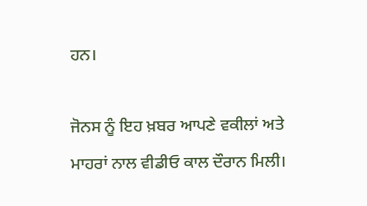ਹਨ।

ਜੋਨਸ ਨੂੰ ਇਹ ਖ਼ਬਰ ਆਪਣੇ ਵਕੀਲਾਂ ਅਤੇ ਮਾਹਰਾਂ ਨਾਲ ਵੀਡੀਓ ਕਾਲ ਦੌਰਾਨ ਮਿਲੀ।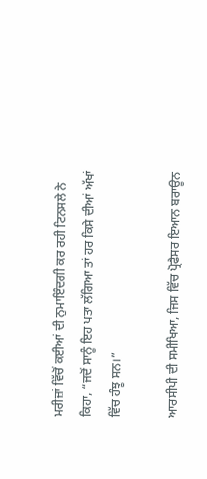ਮਰੀਜ਼ਾਂ ਵਿੱਚੋਂ ਕਈਆਂ ਦੀ ਨੁਮਾਇੰਦਗੀ ਕਰ ਰਹੀ ਟਿਨਸਲੇ ਨੇ ਕਿਹਾ, “ਜਦੋਂ ਸਾਨੂੰ ਇਹ ਪਤਾ ਲੱਗਿਆ ਤਾਂ ਹਰ ਕਿਸੇ ਦੀਆਂ ਅੱਖਾਂ ਵਿੱਚ ਹੰਝੂ ਸਨ।”

ਆਰਸੀਪੀ ਦੀ ਸਮੀਖਿਆ, ਜਿਸ ਵਿੱਚ ਪ੍ਰੋਫੈਸਰ ਇਆਨ ਬਰਾਊਨ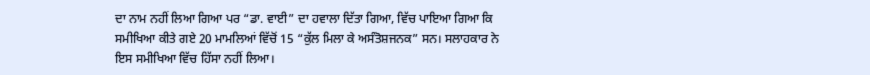ਦਾ ਨਾਮ ਨਹੀਂ ਲਿਆ ਗਿਆ ਪਰ “ਡਾ. ਵਾਈ” ਦਾ ਹਵਾਲਾ ਦਿੱਤਾ ਗਿਆ, ਵਿੱਚ ਪਾਇਆ ਗਿਆ ਕਿ ਸਮੀਖਿਆ ਕੀਤੇ ਗਏ 20 ਮਾਮਲਿਆਂ ਵਿੱਚੋਂ 15 “ਕੁੱਲ ਮਿਲਾ ਕੇ ਅਸੰਤੋਸ਼ਜਨਕ” ਸਨ। ਸਲਾਹਕਾਰ ਨੇ ਇਸ ਸਮੀਖਿਆ ਵਿੱਚ ਹਿੱਸਾ ਨਹੀਂ ਲਿਆ।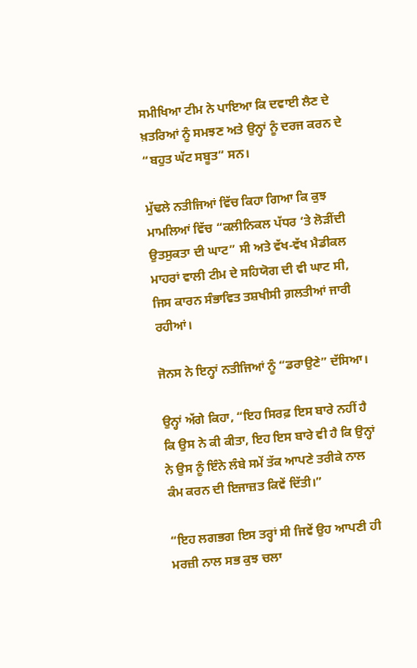ਸਮੀਖਿਆ ਟੀਮ ਨੇ ਪਾਇਆ ਕਿ ਦਵਾਈ ਲੈਣ ਦੇ ਖ਼ਤਰਿਆਂ ਨੂੰ ਸਮਝਣ ਅਤੇ ਉਨ੍ਹਾਂ ਨੂੰ ਦਰਜ ਕਰਨ ਦੇ “ਬਹੁਤ ਘੱਟ ਸਬੂਤ” ਸਨ।

ਮੁੱਢਲੇ ਨਤੀਜਿਆਂ ਵਿੱਚ ਕਿਹਾ ਗਿਆ ਕਿ ਕੁਝ ਮਾਮਲਿਆਂ ਵਿੱਚ “ਕਲੀਨਿਕਲ ਪੱਧਰ ‘ਤੇ ਲੋੜੀਂਦੀ ਉਤਸੁਕਤਾ ਦੀ ਘਾਟ” ਸੀ ਅਤੇ ਵੱਖ-ਵੱਖ ਮੈਡੀਕਲ ਮਾਹਰਾਂ ਵਾਲੀ ਟੀਮ ਦੇ ਸਹਿਯੋਗ ਦੀ ਵੀ ਘਾਟ ਸੀ, ਜਿਸ ਕਾਰਨ ਸੰਭਾਵਿਤ ਤਸ਼ਖੀਸੀ ਗ਼ਲਤੀਆਂ ਜਾਰੀ ਰਹੀਆਂ।

ਜੋਨਸ ਨੇ ਇਨ੍ਹਾਂ ਨਤੀਜਿਆਂ ਨੂੰ “ਡਰਾਉਣੇ” ਦੱਸਿਆ।

ਉਨ੍ਹਾਂ ਅੱਗੇ ਕਿਹਾ, “ਇਹ ਸਿਰਫ਼ ਇਸ ਬਾਰੇ ਨਹੀਂ ਹੈ ਕਿ ਉਸ ਨੇ ਕੀ ਕੀਤਾ, ਇਹ ਇਸ ਬਾਰੇ ਵੀ ਹੈ ਕਿ ਉਨ੍ਹਾਂ ਨੇ ਉਸ ਨੂੰ ਇੰਨੇ ਲੰਬੇ ਸਮੇਂ ਤੱਕ ਆਪਣੇ ਤਰੀਕੇ ਨਾਲ ਕੰਮ ਕਰਨ ਦੀ ਇਜਾਜ਼ਤ ਕਿਵੇਂ ਦਿੱਤੀ।”

“ਇਹ ਲਗਭਗ ਇਸ ਤਰ੍ਹਾਂ ਸੀ ਜਿਵੇਂ ਉਹ ਆਪਣੀ ਹੀ ਮਰਜ਼ੀ ਨਾਲ ਸਭ ਕੁਝ ਚਲਾ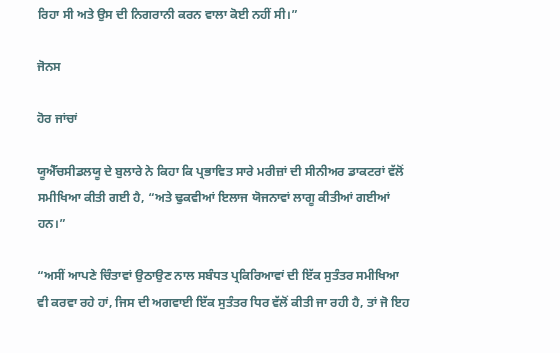ਰਿਹਾ ਸੀ ਅਤੇ ਉਸ ਦੀ ਨਿਗਰਾਨੀ ਕਰਨ ਵਾਲਾ ਕੋਈ ਨਹੀਂ ਸੀ।”

ਜੋਨਸ

ਹੋਰ ਜਾਂਚਾਂ

ਯੂਐੱਚਸੀਡਲਯੂ ਦੇ ਬੁਲਾਰੇ ਨੇ ਕਿਹਾ ਕਿ ਪ੍ਰਭਾਵਿਤ ਸਾਰੇ ਮਰੀਜ਼ਾਂ ਦੀ ਸੀਨੀਅਰ ਡਾਕਟਰਾਂ ਵੱਲੋਂ ਸਮੀਖਿਆ ਕੀਤੀ ਗਈ ਹੈ, “ਅਤੇ ਢੁਕਵੀਆਂ ਇਲਾਜ ਯੋਜਨਾਵਾਂ ਲਾਗੂ ਕੀਤੀਆਂ ਗਈਆਂ ਹਨ।”

“ਅਸੀਂ ਆਪਣੇ ਚਿੰਤਾਵਾਂ ਉਠਾਉਣ ਨਾਲ ਸਬੰਧਤ ਪ੍ਰਕਿਰਿਆਵਾਂ ਦੀ ਇੱਕ ਸੁਤੰਤਰ ਸਮੀਖਿਆ ਵੀ ਕਰਵਾ ਰਹੇ ਹਾਂ, ਜਿਸ ਦੀ ਅਗਵਾਈ ਇੱਕ ਸੁਤੰਤਰ ਧਿਰ ਵੱਲੋਂ ਕੀਤੀ ਜਾ ਰਹੀ ਹੈ, ਤਾਂ ਜੋ ਇਹ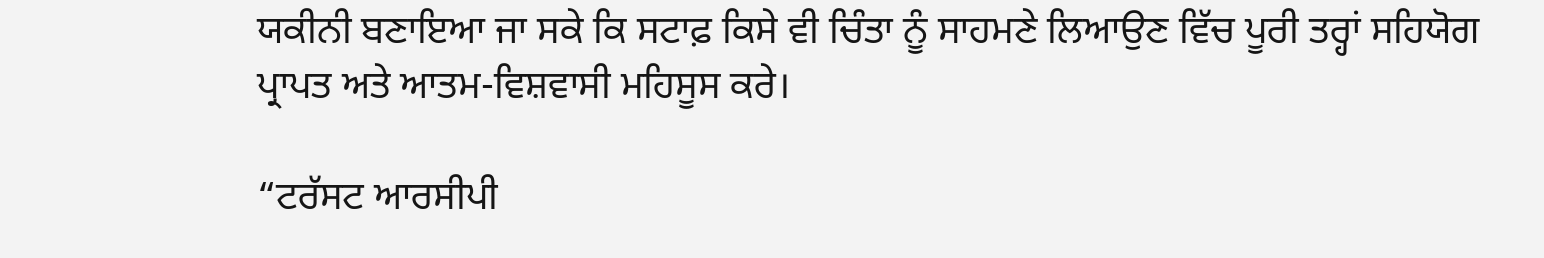ਯਕੀਨੀ ਬਣਾਇਆ ਜਾ ਸਕੇ ਕਿ ਸਟਾਫ਼ ਕਿਸੇ ਵੀ ਚਿੰਤਾ ਨੂੰ ਸਾਹਮਣੇ ਲਿਆਉਣ ਵਿੱਚ ਪੂਰੀ ਤਰ੍ਹਾਂ ਸਹਿਯੋਗ ਪ੍ਰਾਪਤ ਅਤੇ ਆਤਮ-ਵਿਸ਼ਵਾਸੀ ਮਹਿਸੂਸ ਕਰੇ।

“ਟਰੱਸਟ ਆਰਸੀਪੀ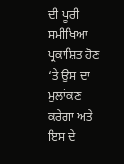ਦੀ ਪੂਰੀ ਸਮੀਖਿਆ ਪ੍ਰਕਾਸ਼ਿਤ ਹੋਣ ‘ਤੇ ਉਸ ਦਾ ਮੁਲਾਂਕਣ ਕਰੇਗਾ ਅਤੇ ਇਸ ਦੇ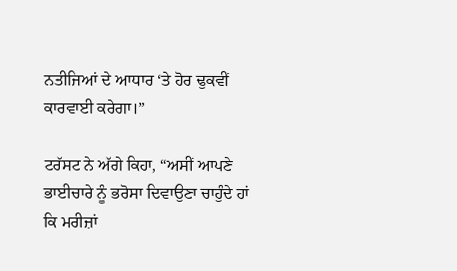ਨਤੀਜਿਆਂ ਦੇ ਆਧਾਰ ‘ਤੇ ਹੋਰ ਢੁਕਵੀਂ ਕਾਰਵਾਈ ਕਰੇਗਾ।”

ਟਰੱਸਟ ਨੇ ਅੱਗੇ ਕਿਹਾ, “ਅਸੀਂ ਆਪਣੇ ਭਾਈਚਾਰੇ ਨੂੰ ਭਰੋਸਾ ਦਿਵਾਉਣਾ ਚਾਹੁੰਦੇ ਹਾਂ ਕਿ ਮਰੀਜ਼ਾਂ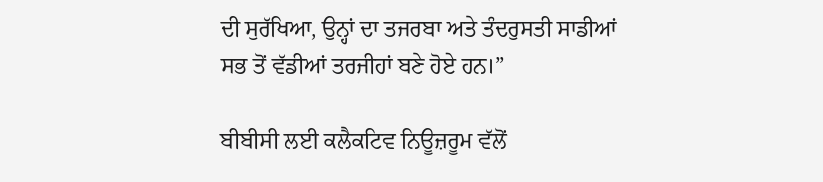ਦੀ ਸੁਰੱਖਿਆ, ਉਨ੍ਹਾਂ ਦਾ ਤਜਰਬਾ ਅਤੇ ਤੰਦਰੁਸਤੀ ਸਾਡੀਆਂ ਸਭ ਤੋਂ ਵੱਡੀਆਂ ਤਰਜੀਹਾਂ ਬਣੇ ਹੋਏ ਹਨ।”

ਬੀਬੀਸੀ ਲਈ ਕਲੈਕਟਿਵ ਨਿਊਜ਼ਰੂਮ ਵੱਲੋਂ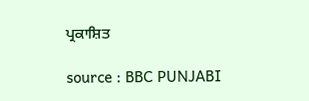ਪ੍ਰਕਾਸ਼ਿਤ

source : BBC PUNJABI